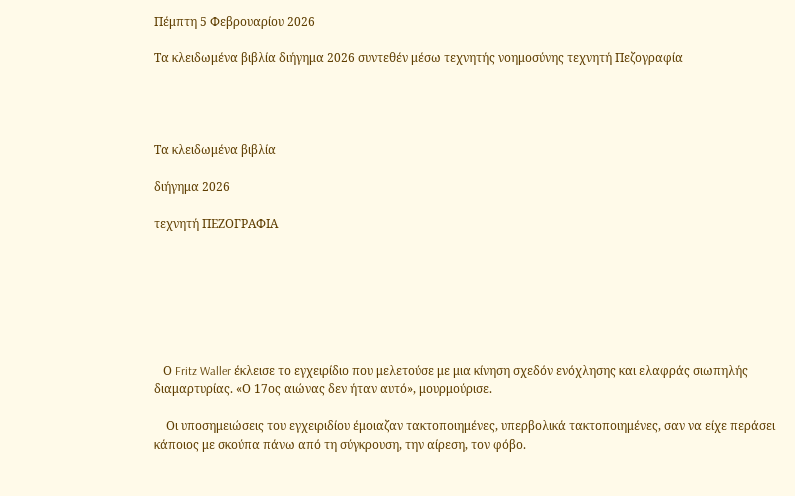Πέμπτη 5 Φεβρουαρίου 2026

Τα κλειδωμένα βιβλία διήγημα 2026 συντεθέν μέσω τεχνητής νοημοσύνης τεχνητή Πεζογραφία




Τα κλειδωμένα βιβλία

διήγημα 2026

τεχνητή ΠΕΖΟΓΡΑΦΙΑ







   Ο Fritz Waller έκλεισε το εγχειρίδιο που μελετούσε με μια κίνηση σχεδόν ενόχλησης και ελαφράς σιωπηλής διαμαρτυρίας. «Ο 17ος αιώνας δεν ήταν αυτό», μουρμούρισε.

    Οι υποσημειώσεις του εγχειριδίου έμοιαζαν τακτοποιημένες, υπερβολικά τακτοποιημένες, σαν να είχε περάσει κάποιος με σκούπα πάνω από τη σύγκρουση, την αίρεση, τον φόβο.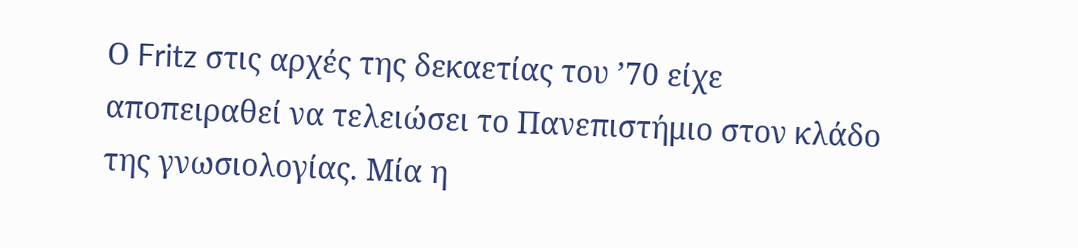Ο Fritz στις αρχές της δεκαετίας του ’70 είχε αποπειραθεί να τελειώσει το Πανεπιστήμιο στον κλάδο της γνωσιολογίας. Μία η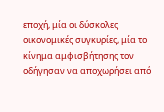εποχή, μία οι δύσκολες οικονομικές συγκυρίες, μία το κίνημα αμφισβήτησης τον οδήγησαν να αποχωρήσει από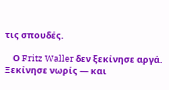τις σπουδές.

    Ο Fritz Waller δεν ξεκίνησε αργά. Ξεκίνησε νωρίς — και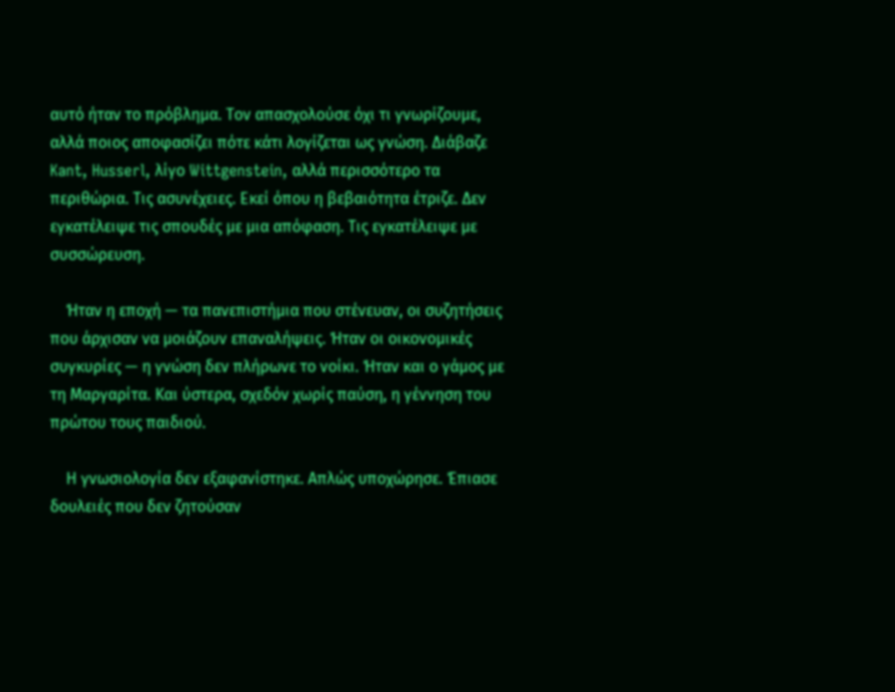αυτό ήταν το πρόβλημα. Τον απασχολούσε όχι τι γνωρίζουμε, αλλά ποιος αποφασίζει πότε κάτι λογίζεται ως γνώση. Διάβαζε Kant, Husserl, λίγο Wittgenstein, αλλά περισσότερο τα περιθώρια. Τις ασυνέχειες. Εκεί όπου η βεβαιότητα έτριζε. Δεν εγκατέλειψε τις σπουδές με μια απόφαση. Τις εγκατέλειψε με συσσώρευση.

    Ήταν η εποχή — τα πανεπιστήμια που στένευαν, οι συζητήσεις που άρχισαν να μοιάζουν επαναλήψεις. Ήταν οι οικονομικές συγκυρίες — η γνώση δεν πλήρωνε το νοίκι. Ήταν και ο γάμος με τη Μαργαρίτα. Και ύστερα, σχεδόν χωρίς παύση, η γέννηση του πρώτου τους παιδιού.

    Η γνωσιολογία δεν εξαφανίστηκε. Απλώς υποχώρησε. Έπιασε δουλειές που δεν ζητούσαν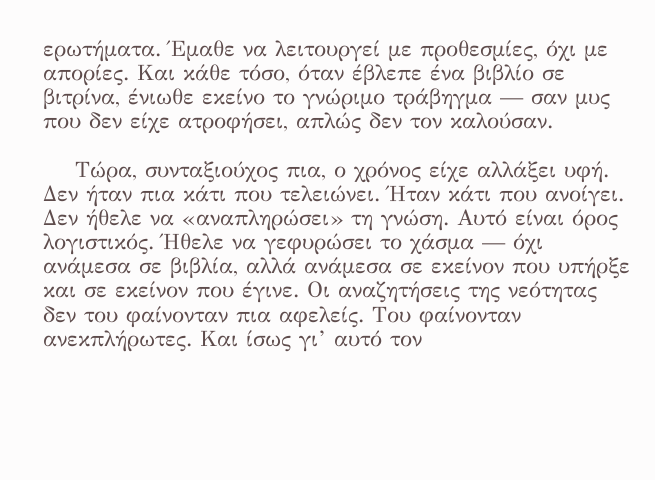ερωτήματα. Έμαθε να λειτουργεί με προθεσμίες, όχι με απορίες. Και κάθε τόσο, όταν έβλεπε ένα βιβλίο σε βιτρίνα, ένιωθε εκείνο το γνώριμο τράβηγμα — σαν μυς που δεν είχε ατροφήσει, απλώς δεν τον καλούσαν.

    Τώρα, συνταξιούχος πια, ο χρόνος είχε αλλάξει υφή. Δεν ήταν πια κάτι που τελειώνει. Ήταν κάτι που ανοίγει. Δεν ήθελε να «αναπληρώσει» τη γνώση. Αυτό είναι όρος λογιστικός. Ήθελε να γεφυρώσει το χάσμα — όχι ανάμεσα σε βιβλία, αλλά ανάμεσα σε εκείνον που υπήρξε και σε εκείνον που έγινε. Οι αναζητήσεις της νεότητας δεν του φαίνονταν πια αφελείς. Του φαίνονταν ανεκπλήρωτες. Και ίσως γι’ αυτό τον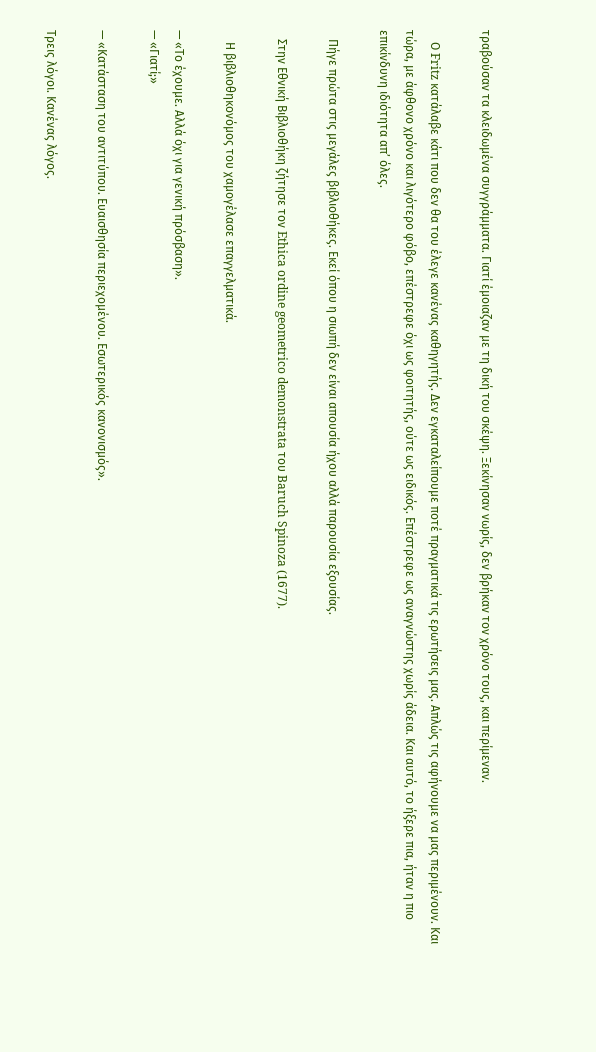τραβούσαν τα κλειδωμένα συγγράμματα. Γιατί έμοιαζαν με τη δική του σκέψη. Ξεκίνησαν νωρίς, δεν βρήκαν τον χρόνο τους, και περίμεναν.

    Ο Fritz κατάλαβε κάτι που δεν θα του έλεγε κανένας καθηγητής. Δεν εγκαταλείπουμε ποτέ πραγματικά τις ερωτήσεις μας. Απλώς τις αφήνουμε να μας περιμένουν. Και τώρα, με άφθονο χρόνο και λιγότερο φόβο, επέστρεφε όχι ως φοιτητής, ούτε ως ειδικός. Επέστρεφε ως αναγνώστης χωρίς άδεια. Και αυτό, το ήξερε πια, ήταν η πιο επικίνδυνη ιδιότητα απ’ όλες.

   Πήγε πρώτα στις μεγάλες βιβλιοθήκες. Εκεί όπου η σιωπή δεν είναι απουσία ήχου αλλά παρουσία εξουσίας.

   Στην Εθνική Βιβλιοθήκη ζήτησε τον Ethica ordine geometrico demonstrata του Baruch Spinoza (1677).

    Η βιβλιοθηκονόμος του χαμογέλασε επαγγελματικά.

— «Το έχουμε. Αλλά όχι για γενική πρόσβαση».
— «Γιατί;»

— «Κατάσταση του αντιτύπου. Ευαισθησία περιεχομένου. Εσωτερικός κανονισμός».

Τρεις λόγοι. Κανένας λόγος.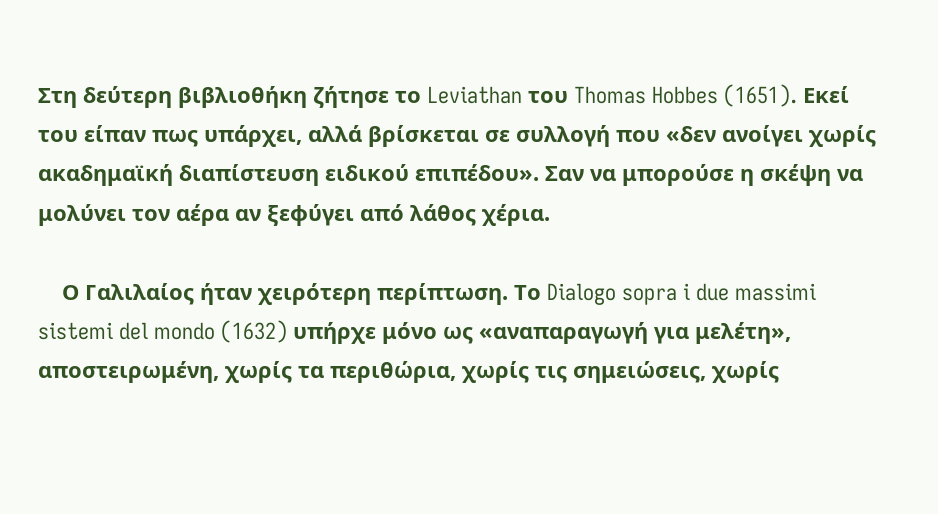Στη δεύτερη βιβλιοθήκη ζήτησε το Leviathan του Thomas Hobbes (1651). Εκεί του είπαν πως υπάρχει, αλλά βρίσκεται σε συλλογή που «δεν ανοίγει χωρίς ακαδημαϊκή διαπίστευση ειδικού επιπέδου». Σαν να μπορούσε η σκέψη να μολύνει τον αέρα αν ξεφύγει από λάθος χέρια.

    Ο Γαλιλαίος ήταν χειρότερη περίπτωση. Το Dialogo sopra i due massimi sistemi del mondo (1632) υπήρχε μόνο ως «αναπαραγωγή για μελέτη», αποστειρωμένη, χωρίς τα περιθώρια, χωρίς τις σημειώσεις, χωρίς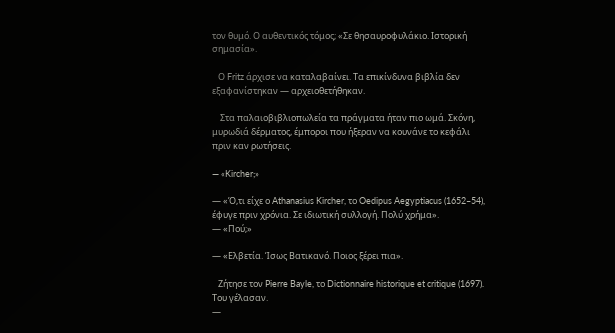τον θυμό. Ο αυθεντικός τόμος; «Σε θησαυροφυλάκιο. Ιστορική σημασία».

   Ο Fritz άρχισε να καταλαβαίνει. Τα επικίνδυνα βιβλία δεν εξαφανίστηκαν — αρχειοθετήθηκαν.

    Στα παλαιοβιβλιοπωλεία τα πράγματα ήταν πιο ωμά. Σκόνη, μυρωδιά δέρματος, έμποροι που ήξεραν να κουνάνε το κεφάλι πριν καν ρωτήσεις.

— «Kircher;»

— «Ό,τι είχε ο Athanasius Kircher, το Oedipus Aegyptiacus (1652–54), έφυγε πριν χρόνια. Σε ιδιωτική συλλογή. Πολύ χρήμα».
— «Πού;»

— «Ελβετία. Ίσως Βατικανό. Ποιος ξέρει πια».

   Ζήτησε τον Pierre Bayle, το Dictionnaire historique et critique (1697). Του γέλασαν.
—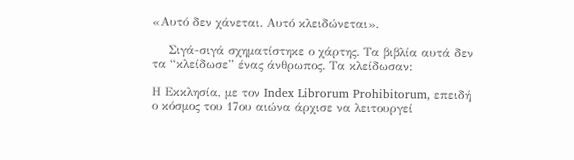«Αυτό δεν χάνεται. Αυτό κλειδώνεται».

    Σιγά-σιγά σχηματίστηκε ο χάρτης. Τα βιβλία αυτά δεν τα “κλείδωσε” ένας άνθρωπος. Τα κλείδωσαν:

Η Εκκλησία, με τον Index Librorum Prohibitorum, επειδή ο κόσμος του 17ου αιώνα άρχισε να λειτουργεί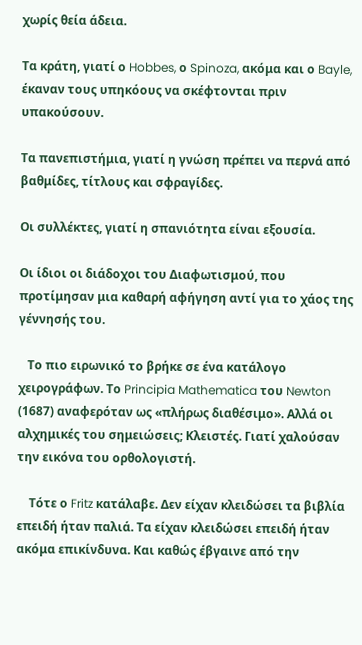χωρίς θεία άδεια.

Τα κράτη, γιατί ο Hobbes, ο Spinoza, ακόμα και ο Bayle, έκαναν τους υπηκόους να σκέφτονται πριν υπακούσουν.

Τα πανεπιστήμια, γιατί η γνώση πρέπει να περνά από βαθμίδες, τίτλους και σφραγίδες.

Οι συλλέκτες, γιατί η σπανιότητα είναι εξουσία.

Οι ίδιοι οι διάδοχοι του Διαφωτισμού, που προτίμησαν μια καθαρή αφήγηση αντί για το χάος της γέννησής του.

   Το πιο ειρωνικό το βρήκε σε ένα κατάλογο χειρογράφων. Το Principia Mathematica του Newton (1687) αναφερόταν ως «πλήρως διαθέσιμο». Αλλά οι αλχημικές του σημειώσεις; Κλειστές. Γιατί χαλούσαν την εικόνα του ορθολογιστή.

    Τότε ο Fritz κατάλαβε. Δεν είχαν κλειδώσει τα βιβλία επειδή ήταν παλιά. Τα είχαν κλειδώσει επειδή ήταν ακόμα επικίνδυνα. Και καθώς έβγαινε από την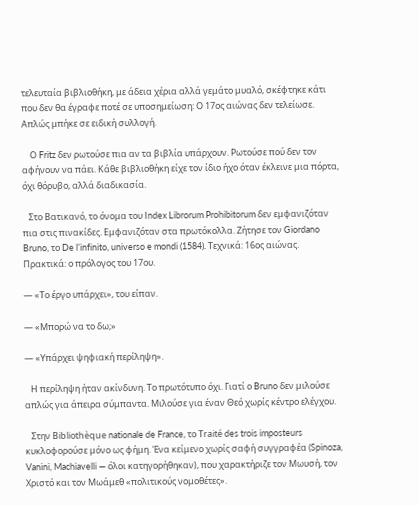τελευταία βιβλιοθήκη, με άδεια χέρια αλλά γεμάτο μυαλό, σκέφτηκε κάτι που δεν θα έγραφε ποτέ σε υποσημείωση: Ο 17ος αιώνας δεν τελείωσε. Απλώς μπήκε σε ειδική συλλογή.

    Ο Fritz δεν ρωτούσε πια αν τα βιβλία υπάρχουν. Ρωτούσε πού δεν τον αφήνουν να πάει. Κάθε βιβλιοθήκη είχε τον ίδιο ήχο όταν έκλεινε μια πόρτα, όχι θόρυβο, αλλά διαδικασία.

   Στο Βατικανό, το όνομα του Index Librorum Prohibitorum δεν εμφανιζόταν πια στις πινακίδες. Εμφανιζόταν στα πρωτόκολλα. Ζήτησε τον Giordano Bruno, το De l’infinito, universo e mondi (1584). Τεχνικά: 16ος αιώνας. Πρακτικά: ο πρόλογος του 17ου.

— «Το έργο υπάρχει», του είπαν.

— «Μπορώ να το δω;»

— «Υπάρχει ψηφιακή περίληψη».

   Η περίληψη ήταν ακίνδυνη. Το πρωτότυπο όχι. Γιατί ο Bruno δεν μιλούσε απλώς για άπειρα σύμπαντα. Μιλούσε για έναν Θεό χωρίς κέντρο ελέγχου.

   Στην Bibliothèque nationale de France, το Traité des trois imposteurs κυκλοφορούσε μόνο ως φήμη. Ένα κείμενο χωρίς σαφή συγγραφέα (Spinoza, Vanini, Machiavelli — όλοι κατηγορήθηκαν), που χαρακτήριζε τον Μωυσή, τον Χριστό και τον Μωάμεθ «πολιτικούς νομοθέτες».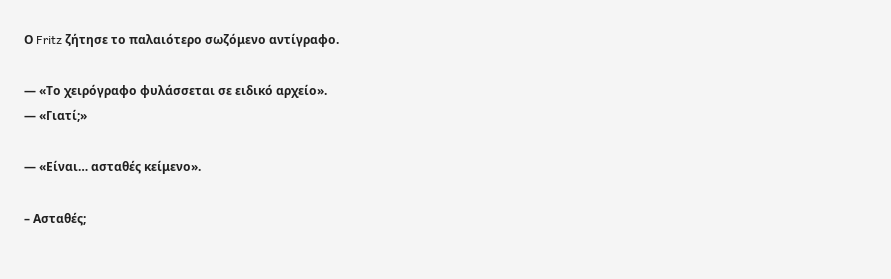Ο Fritz ζήτησε το παλαιότερο σωζόμενο αντίγραφο.

— «Το χειρόγραφο φυλάσσεται σε ειδικό αρχείο».
— «Γιατί;»

— «Είναι… ασταθές κείμενο».

– Ασταθές;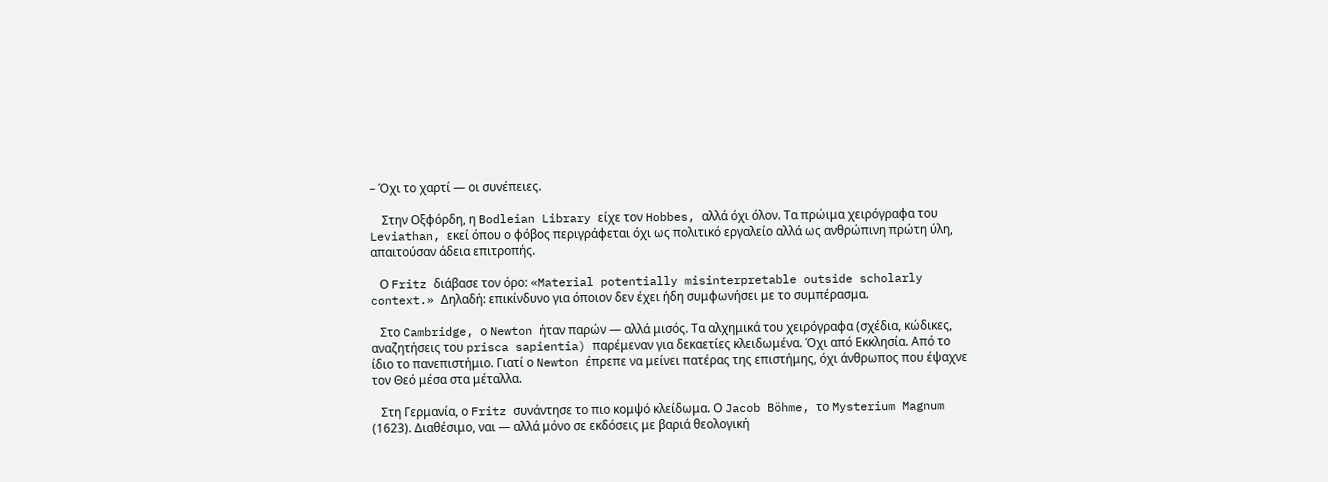– Όχι το χαρτί — οι συνέπειες.

    Στην Οξφόρδη, η Bodleian Library είχε τον Hobbes, αλλά όχι όλον. Τα πρώιμα χειρόγραφα του Leviathan, εκεί όπου ο φόβος περιγράφεται όχι ως πολιτικό εργαλείο αλλά ως ανθρώπινη πρώτη ύλη, απαιτούσαν άδεια επιτροπής.

   Ο Fritz διάβασε τον όρο: «Material potentially misinterpretable outside scholarly context.» Δηλαδή: επικίνδυνο για όποιον δεν έχει ήδη συμφωνήσει με το συμπέρασμα.

   Στο Cambridge, ο Newton ήταν παρών — αλλά μισός. Τα αλχημικά του χειρόγραφα (σχέδια, κώδικες, αναζητήσεις του prisca sapientia) παρέμεναν για δεκαετίες κλειδωμένα. Όχι από Εκκλησία. Από το ίδιο το πανεπιστήμιο. Γιατί ο Newton έπρεπε να μείνει πατέρας της επιστήμης, όχι άνθρωπος που έψαχνε τον Θεό μέσα στα μέταλλα.

   Στη Γερμανία, ο Fritz συνάντησε το πιο κομψό κλείδωμα. Ο Jacob Böhme, το Mysterium Magnum (1623). Διαθέσιμο, ναι — αλλά μόνο σε εκδόσεις με βαριά θεολογική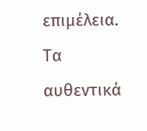επιμέλεια. Τα αυθεντικά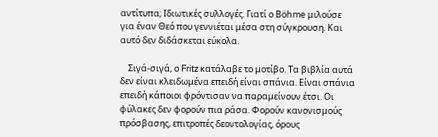αντίτυπα; Ιδιωτικές συλλογές. Γιατί ο Böhme μιλούσε για έναν Θεό που γεννιέται μέσα στη σύγκρουση. Και αυτό δεν διδάσκεται εύκολα.

    Σιγά-σιγά, ο Fritz κατάλαβε το μοτίβο. Τα βιβλία αυτά δεν είναι κλειδωμένα επειδή είναι σπάνια. Είναι σπάνια επειδή κάποιοι φρόντισαν να παραμείνουν έτσι. Οι φύλακες δεν φορούν πια ράσα. Φορούν κανονισμούς πρόσβασης, επιτροπές δεοντολογίας, όρους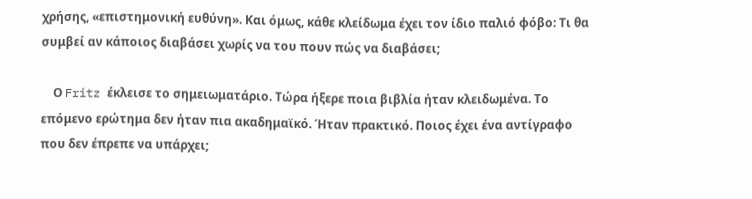χρήσης, «επιστημονική ευθύνη». Και όμως, κάθε κλείδωμα έχει τον ίδιο παλιό φόβο: Τι θα συμβεί αν κάποιος διαβάσει χωρίς να του πουν πώς να διαβάσει;

    Ο Fritz έκλεισε το σημειωματάριο. Τώρα ήξερε ποια βιβλία ήταν κλειδωμένα. Το επόμενο ερώτημα δεν ήταν πια ακαδημαϊκό. Ήταν πρακτικό. Ποιος έχει ένα αντίγραφο που δεν έπρεπε να υπάρχει;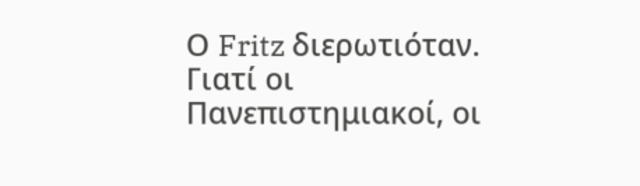Ο Fritz διερωτιόταν. Γιατί οι Πανεπιστημιακοί, οι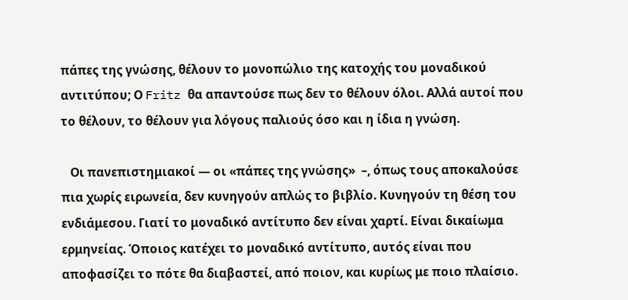πάπες της γνώσης, θέλουν το μονοπώλιο της κατοχής του μοναδικού αντιτύπου; Ο Fritz θα απαντούσε πως δεν το θέλουν όλοι. Αλλά αυτοί που το θέλουν, το θέλουν για λόγους παλιούς όσο και η ίδια η γνώση.

   Οι πανεπιστημιακοί — οι «πάπες της γνώσης»  –, όπως τους αποκαλούσε πια χωρίς ειρωνεία, δεν κυνηγούν απλώς το βιβλίο. Κυνηγούν τη θέση του ενδιάμεσου. Γιατί το μοναδικό αντίτυπο δεν είναι χαρτί. Είναι δικαίωμα ερμηνείας. Όποιος κατέχει το μοναδικό αντίτυπο, αυτός είναι που  αποφασίζει το πότε θα διαβαστεί, από ποιον, και κυρίως με ποιο πλαίσιο.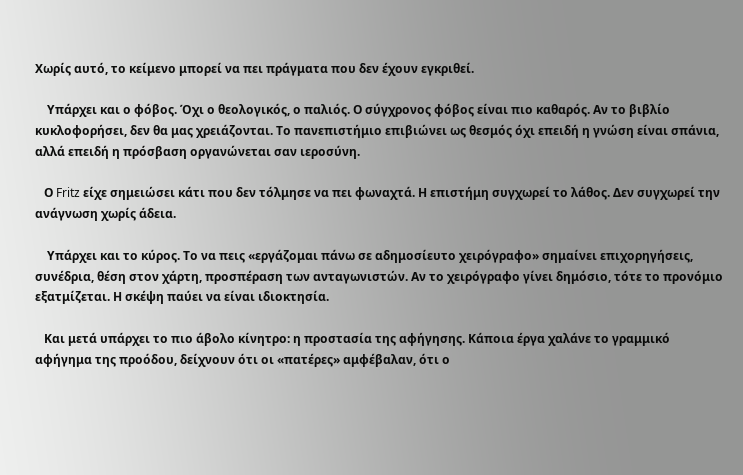Χωρίς αυτό, το κείμενο μπορεί να πει πράγματα που δεν έχουν εγκριθεί.

    Υπάρχει και ο φόβος. Όχι ο θεολογικός, ο παλιός. Ο σύγχρονος φόβος είναι πιο καθαρός. Αν το βιβλίο κυκλοφορήσει, δεν θα μας χρειάζονται. Το πανεπιστήμιο επιβιώνει ως θεσμός όχι επειδή η γνώση είναι σπάνια, αλλά επειδή η πρόσβαση οργανώνεται σαν ιεροσύνη.

   Ο Fritz είχε σημειώσει κάτι που δεν τόλμησε να πει φωναχτά. Η επιστήμη συγχωρεί το λάθος. Δεν συγχωρεί την ανάγνωση χωρίς άδεια.

    Υπάρχει και το κύρος. Το να πεις «εργάζομαι πάνω σε αδημοσίευτο χειρόγραφο» σημαίνει επιχορηγήσεις, συνέδρια, θέση στον χάρτη, προσπέραση των ανταγωνιστών. Αν το χειρόγραφο γίνει δημόσιο, τότε το προνόμιο εξατμίζεται. Η σκέψη παύει να είναι ιδιοκτησία.

   Και μετά υπάρχει το πιο άβολο κίνητρο: η προστασία της αφήγησης. Κάποια έργα χαλάνε το γραμμικό αφήγημα της προόδου, δείχνουν ότι οι «πατέρες» αμφέβαλαν, ότι ο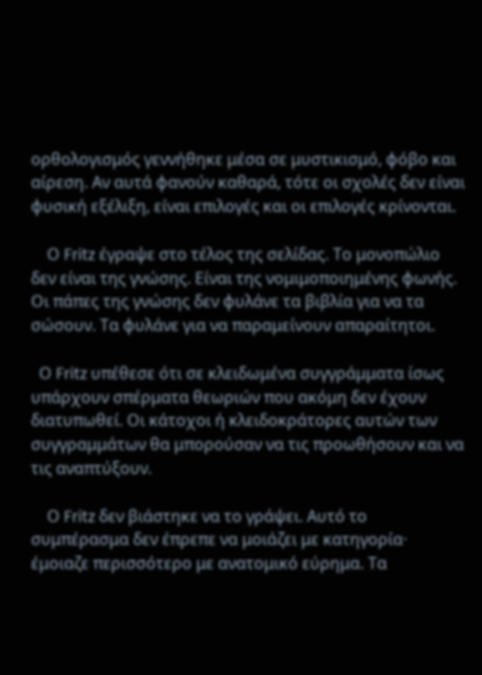ορθολογισμός γεννήθηκε μέσα σε μυστικισμό, φόβο και αίρεση. Αν αυτά φανούν καθαρά, τότε οι σχολές δεν είναι φυσική εξέλιξη, είναι επιλογές και οι επιλογές κρίνονται.

    Ο Fritz έγραψε στο τέλος της σελίδας. Το μονοπώλιο δεν είναι της γνώσης. Είναι της νομιμοποιημένης φωνής. Οι πάπες της γνώσης δεν φυλάνε τα βιβλία για να τα σώσουν. Τα φυλάνε για να παραμείνουν απαραίτητοι.

  Ο Fritz υπέθεσε ότι σε κλειδωμένα συγγράμματα ίσως υπάρχουν σπέρματα θεωριών που ακόμη δεν έχουν διατυπωθεί. Οι κάτοχοι ή κλειδοκράτορες αυτών των συγγραμμάτων θα μπορούσαν να τις προωθήσουν και να τις αναπτύξουν.

    Ο Fritz δεν βιάστηκε να το γράψει. Αυτό το συμπέρασμα δεν έπρεπε να μοιάζει με κατηγορία· έμοιαζε περισσότερο με ανατομικό εύρημα. Τα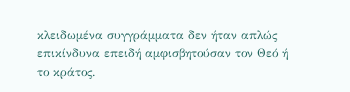κλειδωμένα συγγράμματα δεν ήταν απλώς επικίνδυνα επειδή αμφισβητούσαν τον Θεό ή το κράτος.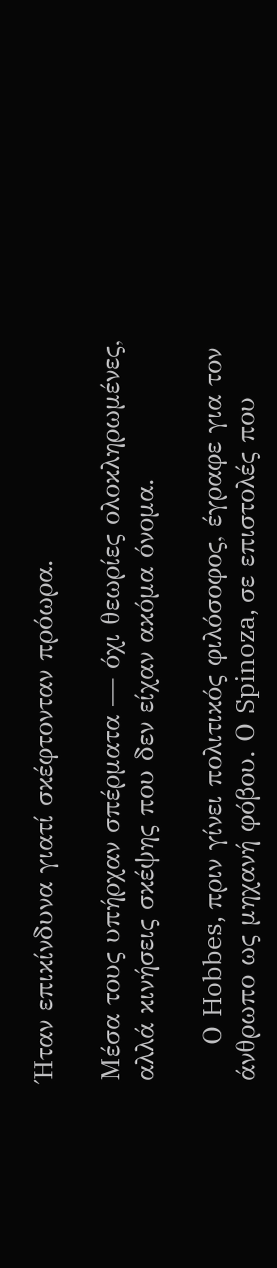Ήταν επικίνδυνα γιατί σκέφτονταν πρόωρα.

Μέσα τους υπήρχαν σπέρματα — όχι θεωρίες ολοκληρωμένες, αλλά κινήσεις σκέψης που δεν είχαν ακόμα όνομα.

    Ο Hobbes, πριν γίνει πολιτικός φιλόσοφος, έγραφε για τον άνθρωπο ως μηχανή φόβου. Ο Spinoza, σε επιστολές που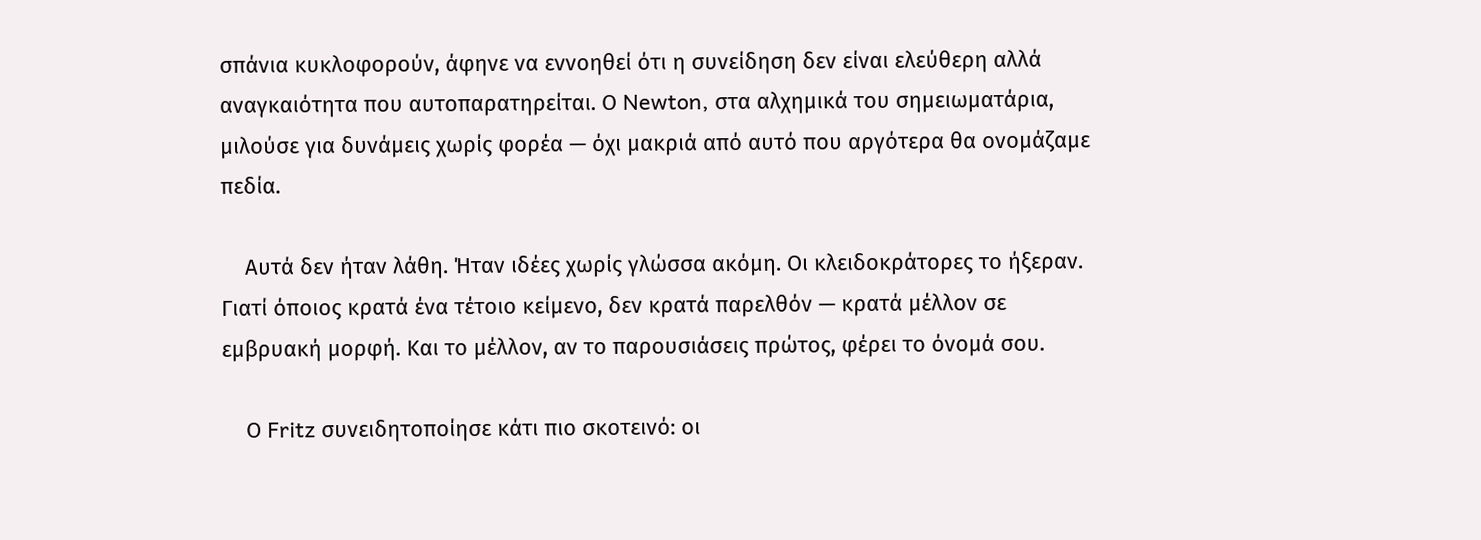σπάνια κυκλοφορούν, άφηνε να εννοηθεί ότι η συνείδηση δεν είναι ελεύθερη αλλά αναγκαιότητα που αυτοπαρατηρείται. Ο Newton, στα αλχημικά του σημειωματάρια, μιλούσε για δυνάμεις χωρίς φορέα — όχι μακριά από αυτό που αργότερα θα ονομάζαμε πεδία.

    Αυτά δεν ήταν λάθη. Ήταν ιδέες χωρίς γλώσσα ακόμη. Οι κλειδοκράτορες το ήξεραν. Γιατί όποιος κρατά ένα τέτοιο κείμενο, δεν κρατά παρελθόν — κρατά μέλλον σε εμβρυακή μορφή. Και το μέλλον, αν το παρουσιάσεις πρώτος, φέρει το όνομά σου.

    Ο Fritz συνειδητοποίησε κάτι πιο σκοτεινό: οι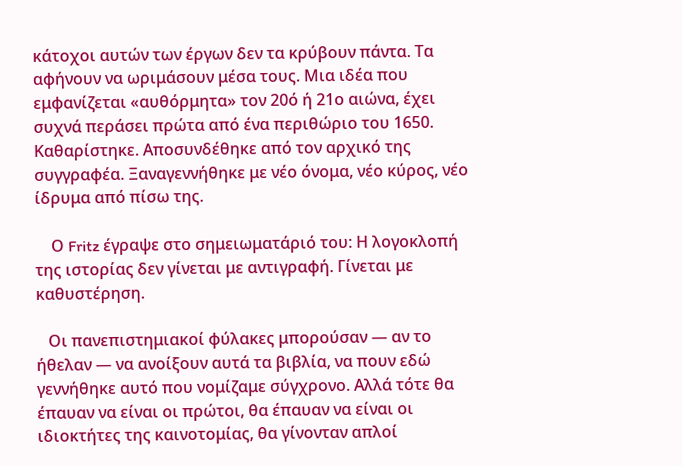κάτοχοι αυτών των έργων δεν τα κρύβουν πάντα. Τα αφήνουν να ωριμάσουν μέσα τους. Μια ιδέα που εμφανίζεται «αυθόρμητα» τον 20ό ή 21ο αιώνα, έχει συχνά περάσει πρώτα από ένα περιθώριο του 1650. Καθαρίστηκε. Αποσυνδέθηκε από τον αρχικό της συγγραφέα. Ξαναγεννήθηκε με νέο όνομα, νέο κύρος, νέο ίδρυμα από πίσω της.

    Ο Fritz έγραψε στο σημειωματάριό του: Η λογοκλοπή της ιστορίας δεν γίνεται με αντιγραφή. Γίνεται με καθυστέρηση.

   Οι πανεπιστημιακοί φύλακες μπορούσαν — αν το ήθελαν — να ανοίξουν αυτά τα βιβλία, να πουν εδώ γεννήθηκε αυτό που νομίζαμε σύγχρονο. Αλλά τότε θα έπαυαν να είναι οι πρώτοι, θα έπαυαν να είναι οι ιδιοκτήτες της καινοτομίας, θα γίνονταν απλοί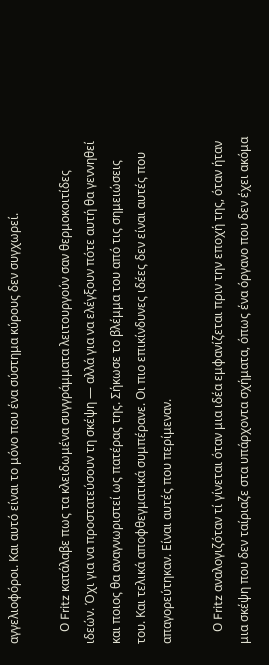αγγελιοφόροι. Και αυτό είναι το μόνο που ένα σύστημα κύρους δεν συγχωρεί.

    Ο Fritz κατάλαβε πως τα κλειδωμένα συγγράμματα λειτουργούν σαν θερμοκοιτίδες ιδεών. Όχι για να προστατεύσουν τη σκέψη — αλλά για να ελέγξουν πότε αυτή θα γεννηθεί και ποιος θα αναγνωριστεί ως πατέρας της. Σήκωσε το βλέμμα του από τις σημειώσεις του. Και τελικά αποφθεγματικά συμπέρανε. Οι πιο επικίνδυνες ιδέες δεν είναι αυτές που απαγορεύτηκαν. Είναι αυτές που περίμεναν.

    Ο Fritz αναλογιζόταν τί γίνεται όταν μια ιδέα εμφανίζεται πριν την εποχή της, όταν ήταν μια σκέψη που δεν ταίριαζε στα υπάρχοντα σχήματα, όπως ένα όργανο που δεν έχει ακόμα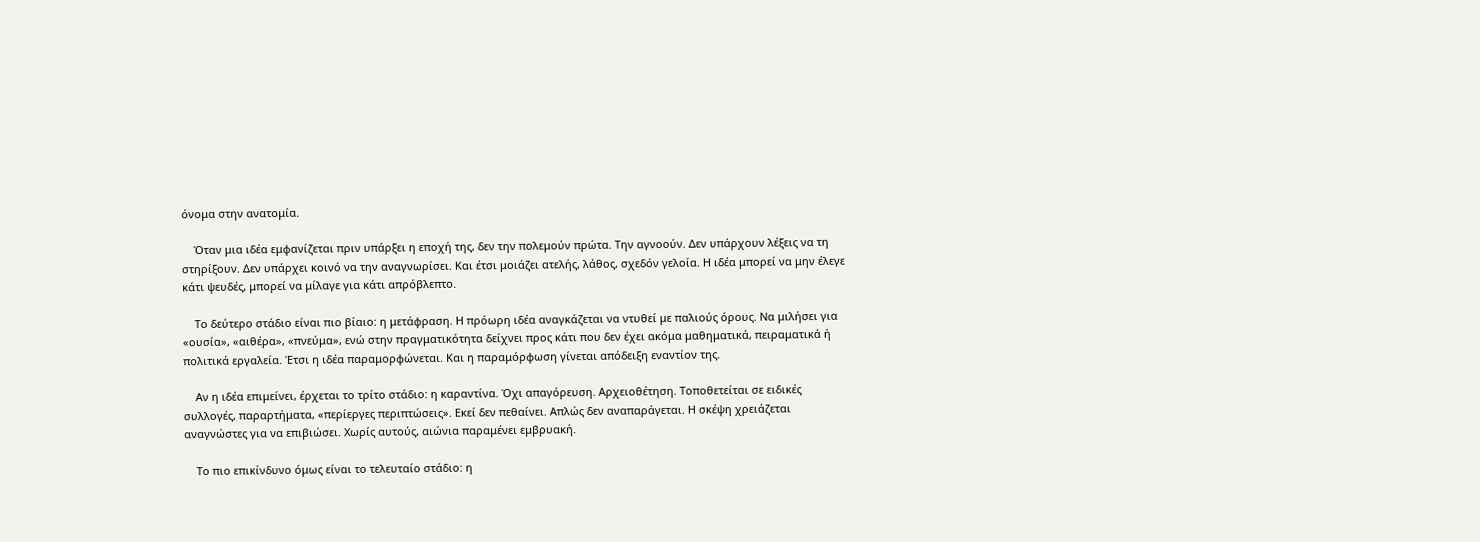όνομα στην ανατομία.

    Όταν μια ιδέα εμφανίζεται πριν υπάρξει η εποχή της, δεν την πολεμούν πρώτα. Την αγνοούν. Δεν υπάρχουν λέξεις να τη στηρίξουν. Δεν υπάρχει κοινό να την αναγνωρίσει. Και έτσι μοιάζει ατελής, λάθος, σχεδόν γελοία. Η ιδέα μπορεί να μην έλεγε κάτι ψευδές, μπορεί να μίλαγε για κάτι απρόβλεπτο.

    Το δεύτερο στάδιο είναι πιο βίαιο: η μετάφραση. Η πρόωρη ιδέα αναγκάζεται να ντυθεί με παλιούς όρους. Να μιλήσει για «ουσία», «αιθέρα», «πνεύμα», ενώ στην πραγματικότητα δείχνει προς κάτι που δεν έχει ακόμα μαθηματικά, πειραματικά ή πολιτικά εργαλεία. Έτσι η ιδέα παραμορφώνεται. Και η παραμόρφωση γίνεται απόδειξη εναντίον της.

    Αν η ιδέα επιμείνει, έρχεται το τρίτο στάδιο: η καραντίνα. Όχι απαγόρευση. Αρχειοθέτηση. Τοποθετείται σε ειδικές συλλογές, παραρτήματα, «περίεργες περιπτώσεις». Εκεί δεν πεθαίνει. Απλώς δεν αναπαράγεται. Η σκέψη χρειάζεται αναγνώστες για να επιβιώσει. Χωρίς αυτούς, αιώνια παραμένει εμβρυακή.

    Το πιο επικίνδυνο όμως είναι το τελευταίο στάδιο: η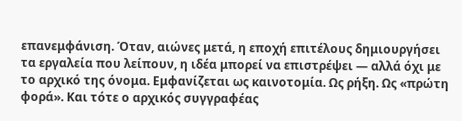επανεμφάνιση. Όταν, αιώνες μετά, η εποχή επιτέλους δημιουργήσει τα εργαλεία που λείπουν, η ιδέα μπορεί να επιστρέψει — αλλά όχι με το αρχικό της όνομα. Εμφανίζεται ως καινοτομία. Ως ρήξη. Ως «πρώτη φορά». Και τότε ο αρχικός συγγραφέας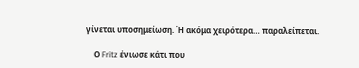γίνεται υποσημείωση. Ή ακόμα χειρότερα… παραλείπεται.

    Ο Fritz ένιωσε κάτι που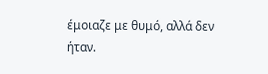έμοιαζε με θυμό, αλλά δεν ήταν.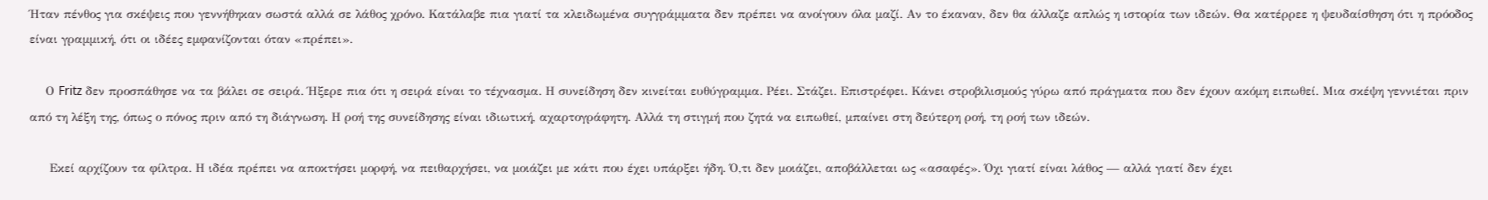Ήταν πένθος για σκέψεις που γεννήθηκαν σωστά αλλά σε λάθος χρόνο. Κατάλαβε πια γιατί τα κλειδωμένα συγγράμματα δεν πρέπει να ανοίγουν όλα μαζί. Αν το έκαναν, δεν θα άλλαζε απλώς η ιστορία των ιδεών. Θα κατέρρεε η ψευδαίσθηση ότι η πρόοδος είναι γραμμική, ότι οι ιδέες εμφανίζονται όταν «πρέπει».

    Ο Fritz δεν προσπάθησε να τα βάλει σε σειρά. Ήξερε πια ότι η σειρά είναι το τέχνασμα. Η συνείδηση δεν κινείται ευθύγραμμα. Ρέει. Στάζει. Επιστρέφει. Κάνει στροβιλισμούς γύρω από πράγματα που δεν έχουν ακόμη ειπωθεί. Μια σκέψη γεννιέται πριν από τη λέξη της, όπως ο πόνος πριν από τη διάγνωση. Η ροή της συνείδησης είναι ιδιωτική, αχαρτογράφητη. Αλλά τη στιγμή που ζητά να ειπωθεί, μπαίνει στη δεύτερη ροή, τη ροή των ιδεών.

     Εκεί αρχίζουν τα φίλτρα. Η ιδέα πρέπει να αποκτήσει μορφή, να πειθαρχήσει, να μοιάζει με κάτι που έχει υπάρξει ήδη. Ό,τι δεν μοιάζει, αποβάλλεται ως «ασαφές». Όχι γιατί είναι λάθος — αλλά γιατί δεν έχει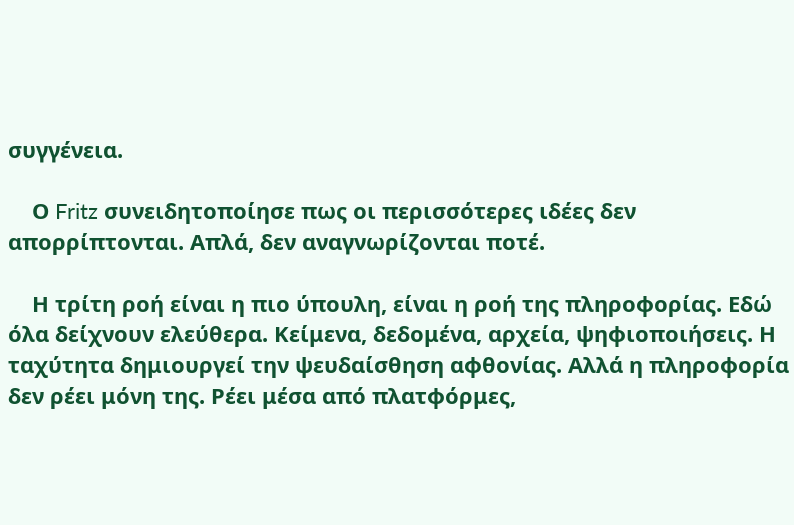συγγένεια.

    Ο Fritz συνειδητοποίησε πως οι περισσότερες ιδέες δεν απορρίπτονται. Απλά, δεν αναγνωρίζονται ποτέ.

    Η τρίτη ροή είναι η πιο ύπουλη, είναι η ροή της πληροφορίας. Εδώ όλα δείχνουν ελεύθερα. Κείμενα, δεδομένα, αρχεία, ψηφιοποιήσεις. Η ταχύτητα δημιουργεί την ψευδαίσθηση αφθονίας. Αλλά η πληροφορία δεν ρέει μόνη της. Ρέει μέσα από πλατφόρμες,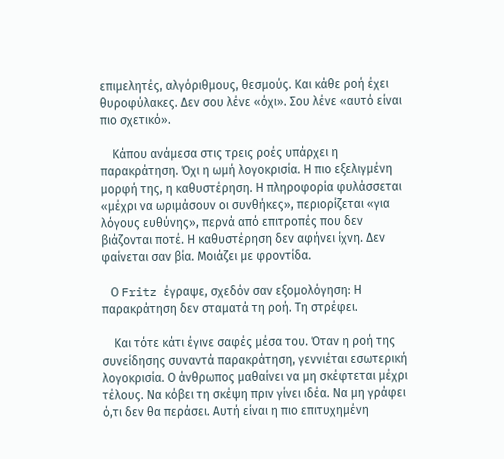επιμελητές, αλγόριθμους, θεσμούς. Και κάθε ροή έχει θυροφύλακες. Δεν σου λένε «όχι». Σου λένε «αυτό είναι πιο σχετικό».

    Κάπου ανάμεσα στις τρεις ροές υπάρχει η παρακράτηση. Όχι η ωμή λογοκρισία. Η πιο εξελιγμένη μορφή της, η καθυστέρηση. Η πληροφορία φυλάσσεται «μέχρι να ωριμάσουν οι συνθήκες», περιορίζεται «για λόγους ευθύνης», περνά από επιτροπές που δεν βιάζονται ποτέ. Η καθυστέρηση δεν αφήνει ίχνη. Δεν φαίνεται σαν βία. Μοιάζει με φροντίδα.

   Ο Fritz έγραψε, σχεδόν σαν εξομολόγηση: Η παρακράτηση δεν σταματά τη ροή. Τη στρέφει.

    Και τότε κάτι έγινε σαφές μέσα του. Όταν η ροή της συνείδησης συναντά παρακράτηση, γεννιέται εσωτερική λογοκρισία. Ο άνθρωπος μαθαίνει να μη σκέφτεται μέχρι τέλους. Να κόβει τη σκέψη πριν γίνει ιδέα. Να μη γράφει ό,τι δεν θα περάσει. Αυτή είναι η πιο επιτυχημένη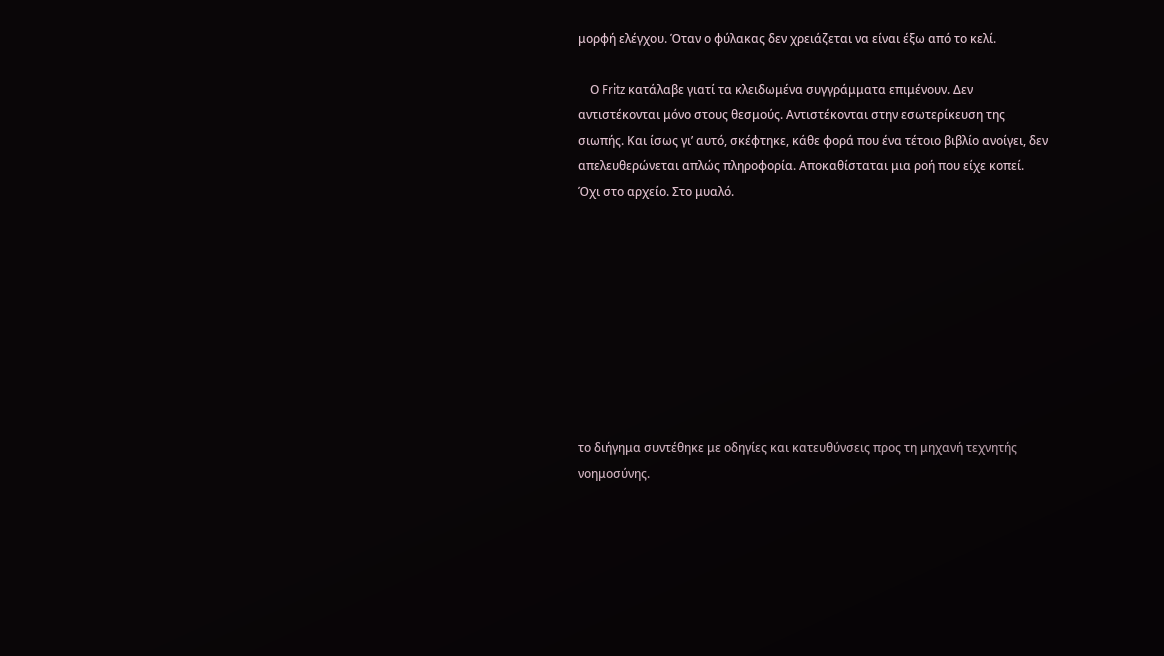μορφή ελέγχου. Όταν ο φύλακας δεν χρειάζεται να είναι έξω από το κελί.

    Ο Fritz κατάλαβε γιατί τα κλειδωμένα συγγράμματα επιμένουν. Δεν αντιστέκονται μόνο στους θεσμούς. Αντιστέκονται στην εσωτερίκευση της σιωπής. Και ίσως γι’ αυτό, σκέφτηκε, κάθε φορά που ένα τέτοιο βιβλίο ανοίγει, δεν απελευθερώνεται απλώς πληροφορία. Αποκαθίσταται μια ροή που είχε κοπεί. Όχι στο αρχείο. Στο μυαλό.









το διήγημα συντέθηκε με οδηγίες και κατευθύνσεις προς τη μηχανή τεχνητής νοημοσύνης.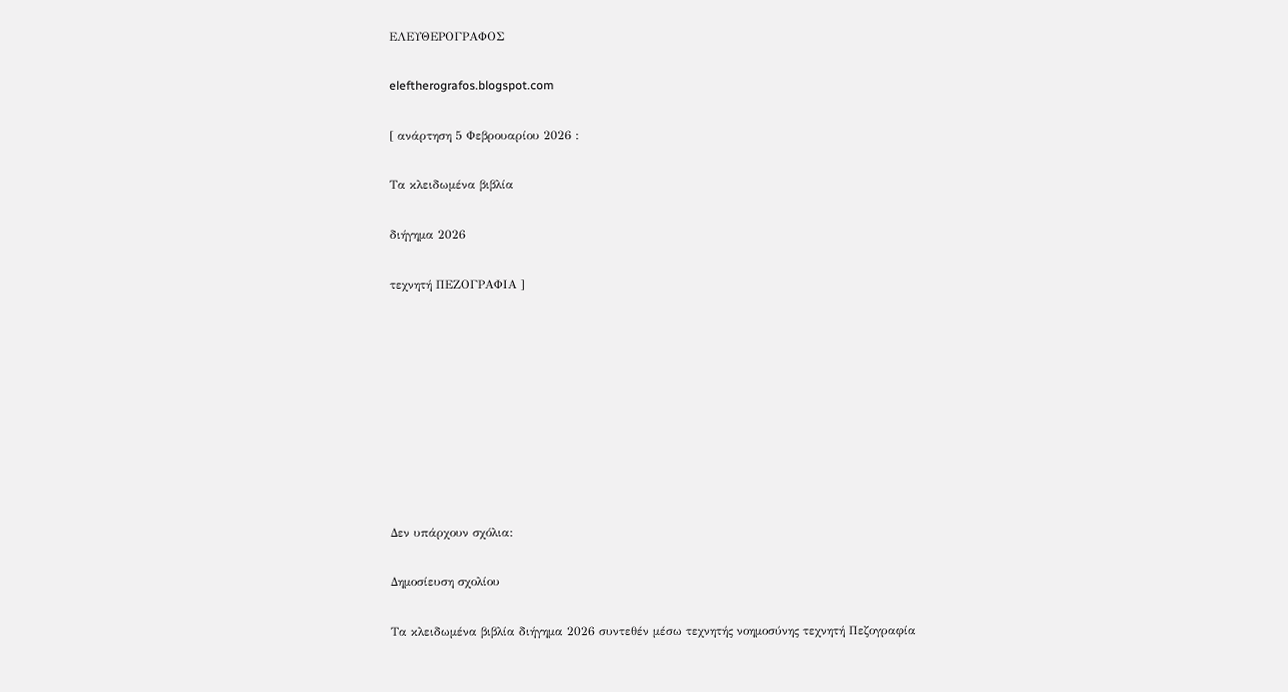ΕΛΕΥΘΕΡΟΓΡΑΦΟΣ

eleftherografos.blogspot.com

[ ανάρτηση 5 Φεβρουαρίου 2026 :

Τα κλειδωμένα βιβλία

διήγημα 2026

τεχνητή ΠΕΖΟΓΡΑΦΙΑ ]









Δεν υπάρχουν σχόλια:

Δημοσίευση σχολίου

Τα κλειδωμένα βιβλία διήγημα 2026 συντεθέν μέσω τεχνητής νοημοσύνης τεχνητή Πεζογραφία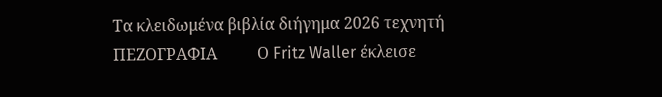Τα κλειδωμένα βιβλία διήγημα 2026 τεχνητή ΠΕΖΟΓΡΑΦΙΑ          Ο Fritz Waller έκλεισε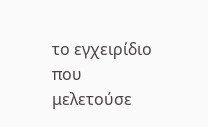το εγχειρίδιο που μελετούσε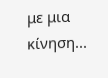με μια κίνηση...